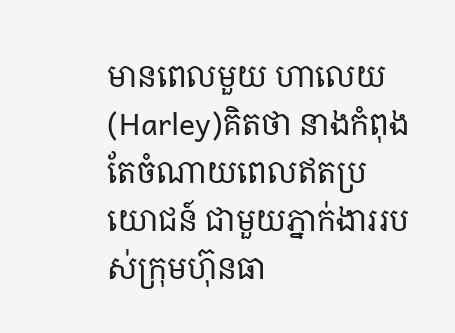មានពេលមួយ ហាលេយ(Harley)គិតថា នាងកំពុងតែចំណាយពេលឥតប្រយោជន៍ ជាមួយភ្នាក់ងាររបស់ក្រុមហ៊ុនធា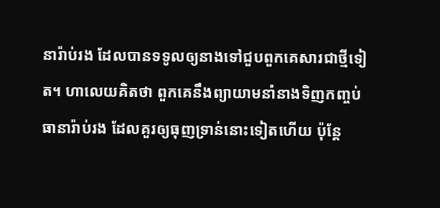នារ៉ាប់រង ដែលបានទទូលឲ្យនាងទៅជួបពួកគេសារជាថ្មីទៀត។ ហាលេយគិតថា ពួកគេនឹងព្យាយាមនាំនាងទិញកញ្ចប់ធានារ៉ាប់រង ដែលគួរឲ្យធុញទ្រាន់នោះទៀតហើយ ប៉ុន្តែ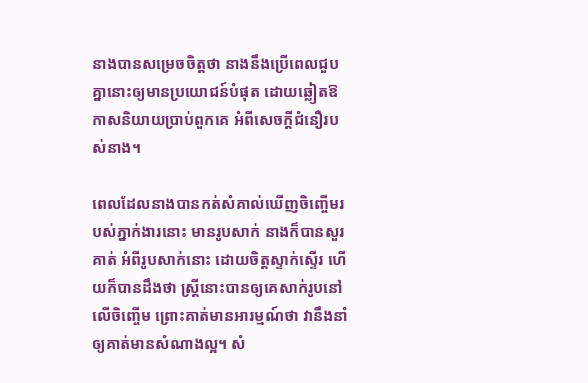នាងបានសម្រេចចិត្តថា នាងនឹងប្រើពេលជួបគ្នានោះឲ្យមានប្រយោជន៍បំផុត ដោយឆ្លៀតឱកាសនិយាយប្រាប់ពួកគេ អំពីសេចក្តីជំនឿរបស់នាង។

ពេលដែលនាងបានកត់សំគាល់ឃើញចិញ្ចើមរបស់ភ្នាក់ងារនោះ មានរូបសាក់ នាងក៏បានសួរគាត់ អំពីរូបសាក់នោះ ដោយចិត្តស្ទាក់ស្ទើរ ហើយក៏បានដឹងថា ស្រ្តីនោះបានឲ្យគេសាក់រូបនៅលើចិញ្ចើម ព្រោះគាត់មានអារម្មណ៍ថា វានឹងនាំឲ្យគាត់មានសំណាងល្អ។ សំ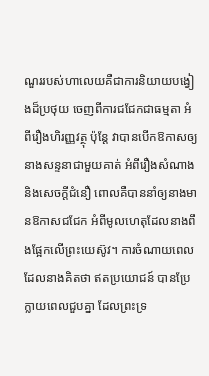ណួររបស់ហាលេយគឺជាការនិយាយបង្វៀងដ៏ប្រថុយ ចេញពីការជជែកជាធម្មតា អំពីរឿងហិរញ្ញវត្ថុ ប៉ុន្តែ វាបានបើកឱកាសឲ្យនាងសន្ទនាជាមួយគាត់ អំពីរឿងសំណាង និងសេចក្តីជំនឿ ពោលគឺបាននាំឲ្យនាងមានឱកាសជជែក អំពីមូលហេតុដែលនាងពឹងផ្អែកលើព្រះយេស៊ូវ។ ការចំណាយពេលដែលនាងគិតថា ឥតប្រយោជន៍ បានប្រែក្លាយពេលជួបគ្នា ដែលព្រះទ្រ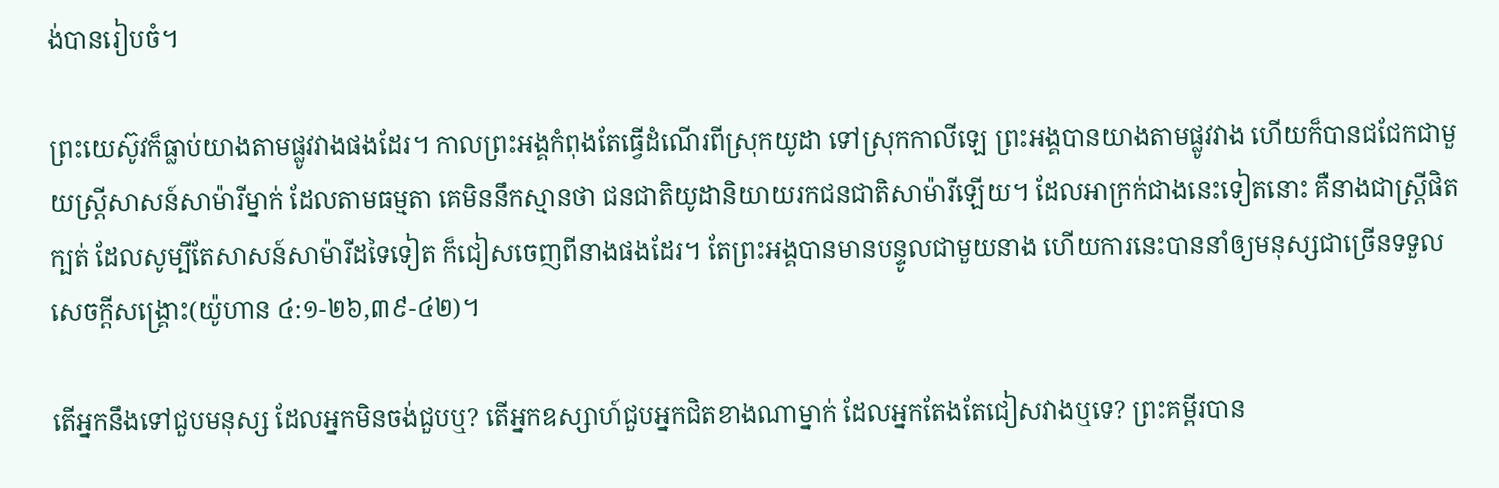ង់បានរៀបចំ។

ព្រះយេស៊ូវក៏ធ្លាប់យាងតាមផ្លូវវាងផងដែរ។ កាលព្រះអង្គកំពុងតែធ្វើដំណើរពីស្រុកយូដា ទៅស្រុកកាលីឡេ ព្រះអង្គបានយាងតាមផ្លូវវាង ហើយក៏បានជជែកជាមួយស្រ្តីសាសន៍សាម៉ារីម្នាក់ ដែលតាមធម្មតា គេមិននឹកស្មានថា ជនជាតិយូដានិយាយរកជនជាតិសាម៉ារីឡើយ។ ដែលអាក្រក់ជាងនេះទៀតនោះ គឺនាងជាស្រ្តីផិតក្បត់ ដែលសូម្បីតែសាសន៍សាម៉ារីដទៃទៀត ក៏ជៀសចេញពីនាងផងដែរ។ តែព្រះអង្គបានមានបន្ទូលជាមួយនាង ហើយការនេះបាននាំឲ្យមនុស្សជាច្រើនទទួលសេចក្តីសង្រ្គោះ(យ៉ូហាន ៤:១-២៦,៣៩-៤២)។

តើអ្នកនឹងទៅជួបមនុស្ស ដែលអ្នកមិនចង់ជួបឬ? តើអ្នកឧស្សាហ៍ជួបអ្នកជិតខាងណាម្នាក់ ដែលអ្នកតែងតែជៀសវាងឬទេ? ព្រះគម្ពីរបាន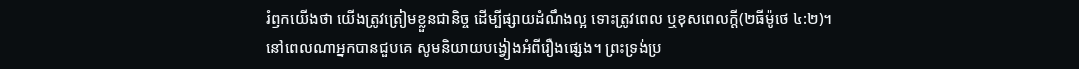រំឭកយើងថា យើងត្រូវត្រៀមខ្លួនជានិច្ច ដើម្បីផ្សាយដំណឹងល្អ ទោះត្រូវពេល ឬខុសពេលក្តី(២ធីម៉ូថេ ៤:២)។ នៅពេលណាអ្នកបានជួបគេ សូមនិយាយបង្វៀងអំពីរឿងផ្សេង។ ព្រះទ្រង់ប្រ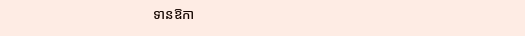ទានឱកា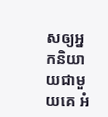សឲ្យអ្នកនិយាយជាមួយគេ អំ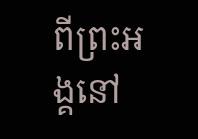ពីព្រះអង្គនៅ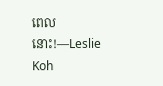ពេលនោះ!—Leslie Koh